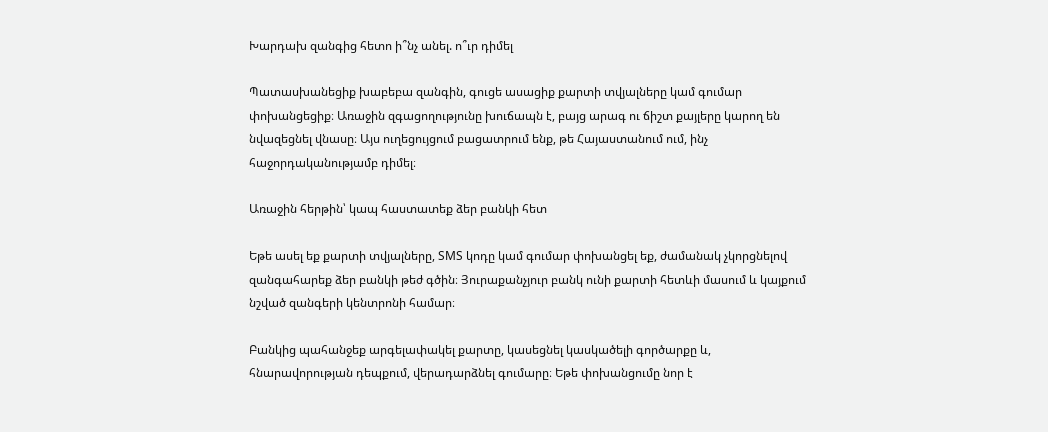Խարդախ զանգից հետո ի՞նչ անել. ո՞ւր դիմել

Պատասխանեցիք խաբեբա զանգին, գուցե ասացիք քարտի տվյալները կամ գումար փոխանցեցիք։ Առաջին զգացողությունը խուճապն է, բայց արագ ու ճիշտ քայլերը կարող են նվազեցնել վնասը։ Այս ուղեցույցում բացատրում ենք, թե Հայաստանում ում, ինչ հաջորդականությամբ դիմել։

Առաջին հերթին՝ կապ հաստատեք ձեր բանկի հետ

Եթե ասել եք քարտի տվյալները, SMS կոդը կամ գումար փոխանցել եք, ժամանակ չկորցնելով զանգահարեք ձեր բանկի թեժ գծին։ Յուրաքանչյուր բանկ ունի քարտի հետևի մասում և կայքում նշված զանգերի կենտրոնի համար։

Բանկից պահանջեք արգելափակել քարտը, կասեցնել կասկածելի գործարքը և, հնարավորության դեպքում, վերադարձնել գումարը։ Եթե փոխանցումը նոր է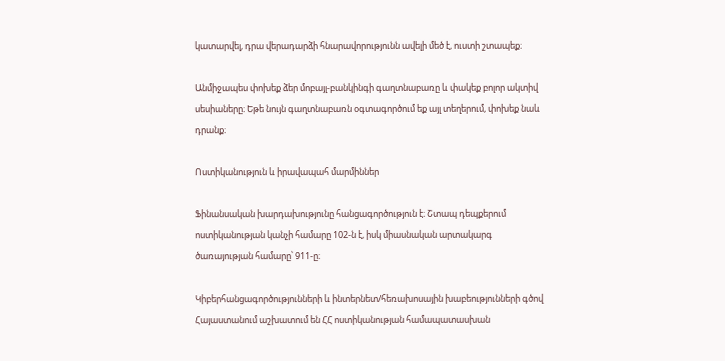կատարվել, դրա վերադարձի հնարավորությունն ավելի մեծ է, ուստի շտապեք։

Անմիջապես փոխեք ձեր մոբայլ-բանկինգի գաղտնաբառը և փակեք բոլոր ակտիվ սեսիաները։ Եթե նույն գաղտնաբառն օգտագործում եք այլ տեղերում, փոխեք նաև դրանք։

Ոստիկանություն և իրավապահ մարմիններ

Ֆինանսական խարդախությունը հանցագործություն է։ Շտապ դեպքերում ոստիկանության կանչի համարը 102-ն է, իսկ միասնական արտակարգ ծառայության համարը՝ 911-ը։

Կիբերհանցագործությունների և ինտերնետ/հեռախոսային խաբեությունների գծով Հայաստանում աշխատում են ՀՀ ոստիկանության համապատասխան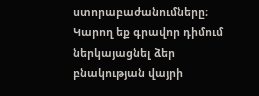ստորաբաժանումները։ Կարող եք գրավոր դիմում ներկայացնել ձեր բնակության վայրի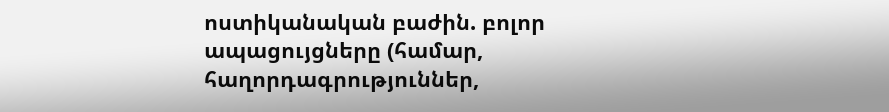ոստիկանական բաժին. բոլոր ապացույցները (համար, հաղորդագրություններ,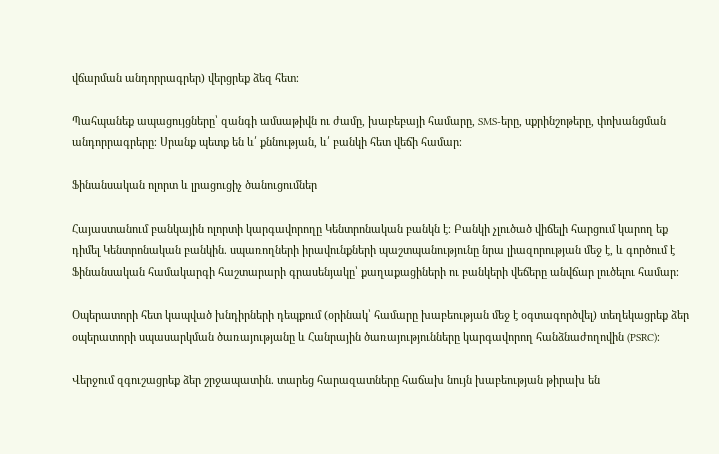վճարման անդորրագրեր) վերցրեք ձեզ հետ։

Պահպանեք ապացույցները՝ զանգի ամսաթիվն ու ժամը, խաբեբայի համարը, SMS-երը, սքրինշոթերը, փոխանցման անդորրագրերը։ Սրանք պետք են և՛ քննության, և՛ բանկի հետ վեճի համար։

Ֆինանսական ոլորտ և լրացուցիչ ծանուցումներ

Հայաստանում բանկային ոլորտի կարգավորողը Կենտրոնական բանկն է։ Բանկի չլուծած վիճելի հարցում կարող եք դիմել Կենտրոնական բանկին. սպառողների իրավունքների պաշտպանությունը նրա լիազորության մեջ է, և գործում է Ֆինանսական համակարգի հաշտարարի գրասենյակը՝ քաղաքացիների ու բանկերի վեճերը անվճար լուծելու համար։

Օպերատորի հետ կապված խնդիրների դեպքում (օրինակ՝ համարը խաբեության մեջ է օգտագործվել) տեղեկացրեք ձեր օպերատորի սպասարկման ծառայությանը և Հանրային ծառայությունները կարգավորող հանձնաժողովին (PSRC)։

Վերջում զգուշացրեք ձեր շրջապատին. տարեց հարազատները հաճախ նույն խաբեության թիրախ են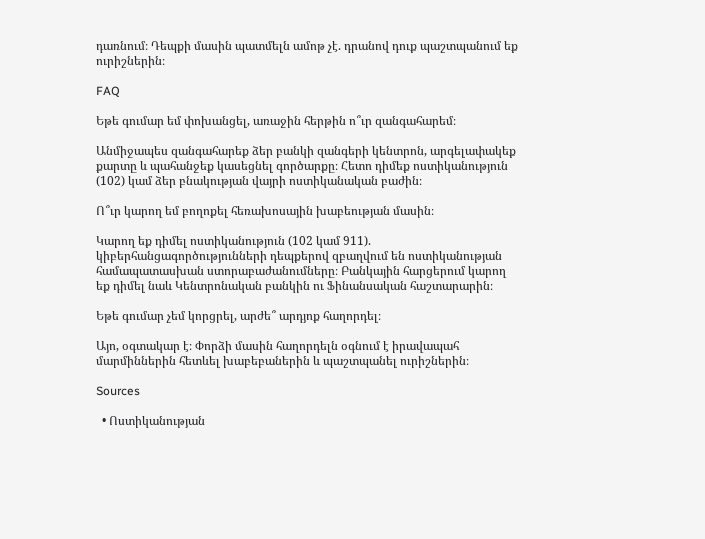դառնում։ Դեպքի մասին պատմելն ամոթ չէ. դրանով դուք պաշտպանում եք ուրիշներին։

FAQ

Եթե գումար եմ փոխանցել, առաջին հերթին ո՞ւր զանգահարեմ։

Անմիջապես զանգահարեք ձեր բանկի զանգերի կենտրոն, արգելափակեք քարտը և պահանջեք կասեցնել գործարքը։ Հետո դիմեք ոստիկանություն (102) կամ ձեր բնակության վայրի ոստիկանական բաժին։

Ո՞ւր կարող եմ բողոքել հեռախոսային խաբեության մասին։

Կարող եք դիմել ոստիկանություն (102 կամ 911). կիբերհանցագործությունների դեպքերով զբաղվում են ոստիկանության համապատասխան ստորաբաժանումները։ Բանկային հարցերում կարող եք դիմել նաև Կենտրոնական բանկին ու Ֆինանսական հաշտարարին։

Եթե գումար չեմ կորցրել, արժե՞ արդյոք հաղորդել։

Այո, օգտակար է։ Փորձի մասին հաղորդելն օգնում է իրավապահ մարմիններին հետևել խաբեբաներին և պաշտպանել ուրիշներին։

Sources

  • Ոստիկանության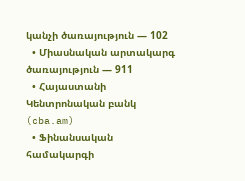կանչի ծառայություն — 102
  • Միասնական արտակարգ ծառայություն — 911
  • Հայաստանի Կենտրոնական բանկ (cba.am)
  • Ֆինանսական համակարգի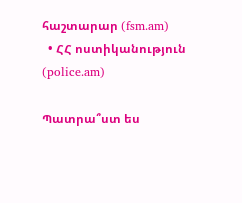հաշտարար (fsm.am)
  • ՀՀ ոստիկանություն (police.am)

Պատրա՞ստ ես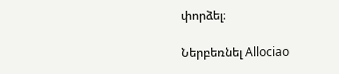փորձել։

Ներբեռնել Allociao